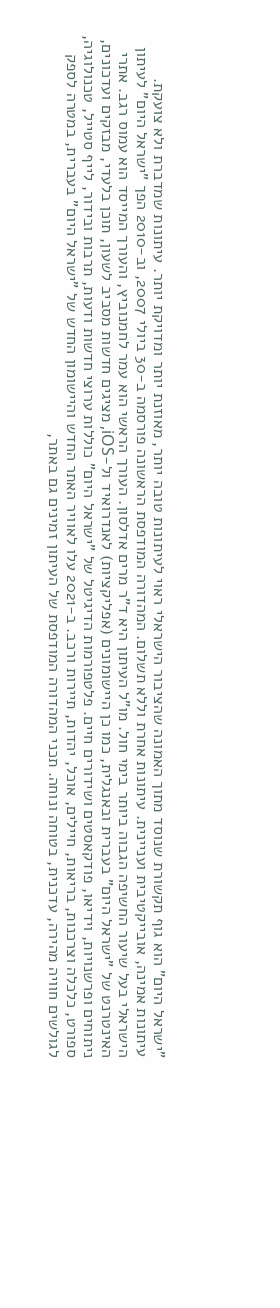"ישראל היום" הוא גוף תקשורת שנוסד מתוך האמונה שהציבור הישראלי ראוי לעיתונות טובה יותר, מאוזנת יותר ומדויקת יותר. עיתונות שמדברת ולא צועקת. עיתונות אמינה, אובייקטיבית ועניינית. עיתונות אחרת וללא תשלום. המהדורה המודפסת הראשונה פורסמה ב-30 ביולי 2007, וב-2010 הפך "ישראל היום" לעיתון הישראלי בעל שיעור החשיפה הגבוה ביותר בימי חול. מו"ל העיתון היא ד"ר מרים אדלסון. העורך הראשי הוא עמר לחמנוביץ, והעורך המייסד הוא עמוס רגב. אתרי האינטרנט של "ישראל היום" בעברית ובאנגלית, כמו כן היישומונים (אפליקציות) לאנדרואיד ול-iOS, מציגים חדשות מסביב לשעון, תוכן בלעדי, מבזקים ועדכונים, ניתוחים ופרשנויות, וידיאו, פודקאסטים ושידורים חיים. פלטפורמות הדיגיטל של "ישראל היום" כוללות ערוצי חדשות ודעות, תרבות ובידור, לייף סטייל, טכנולוגיה, ספורט, כלכלה וצרכנות, בריאות, חיילים, אוכל, יהדות, תיירות ורכב. ב-2021 עלו לאוויר האתר החדש והיישומון החדש של "ישראל היום" בעברית, במטרה לספק לגולשים חוויה מהירה, עדכנית, בטוחה ונוחה. תכני המהדורה המודפסת של העיתון זמינים גם באתר,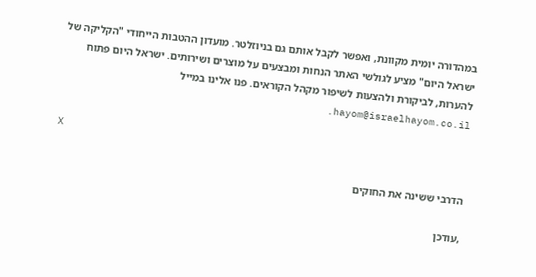במהדורה יומית מקוונת, ואפשר לקבל אותם גם בניוזלטר. מועדון ההטבות הייחודי "הקליקה של ישראל היום" מציע לגולשי האתר הנחות ומבצעים על מוצרים ושירותים. ישראל היום פתוח להערות, לביקורת ולהצעות לשיפור מקהל הקוראים. פנו אלינו במייל hayom@israelhayom.co.il.

X

הדרבי ששינה את החוקים

,עודכן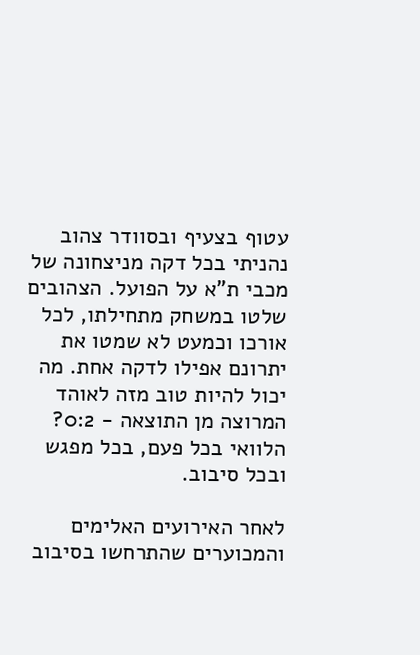עטוף בצעיף ובסוודר צהוב נהניתי בכל דקה מניצחונה של מכבי ת"א על הפועל. הצהובים שלטו במשחק מתחילתו, לכל אורכו וכמעט לא שמטו את יתרונם אפילו לדקה אחת. מה יכול להיות טוב מזה לאוהד המרוצה מן התוצאה - 0:2? הלוואי בכל פעם, בכל מפגש ובכל סיבוב.

לאחר האירועים האלימים והמכוערים שהתרחשו בסיבוב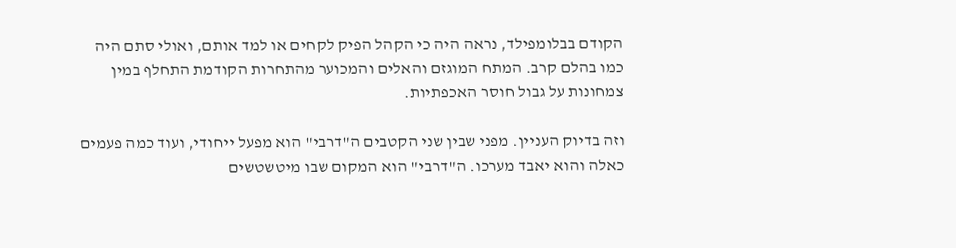הקודם בבלומפילד, נראה היה כי הקהל הפיק לקחים או למד אותם, ואולי סתם היה כמו בהלם קרב. המתח המוגזם והאלים והמכוער מהתחרות הקודמת התחלף במין צמחונות על גבול חוסר האכפתיות.

וזה בדיוק העניין. מפני שבין שני הקטבים ה"דרבי" הוא מפעל ייחודי, ועוד כמה פעמים כאלה והוא יאבד מערכו. ה"דרבי" הוא המקום שבו מיטשטשים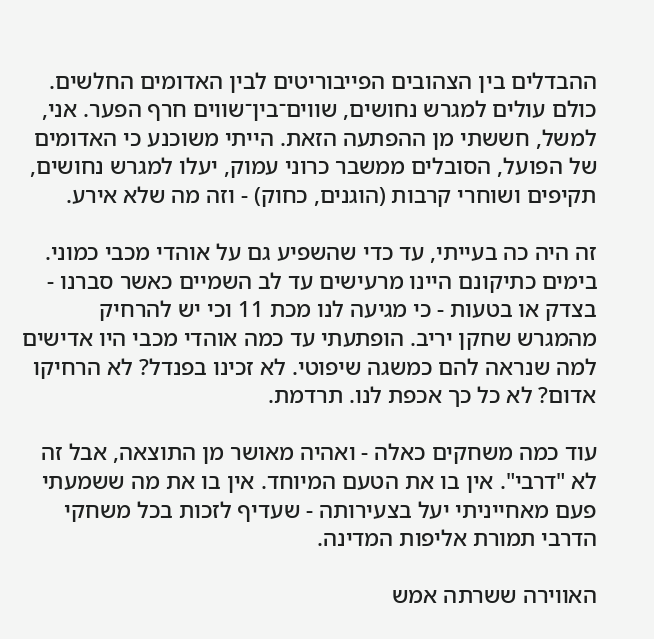ההבדלים בין הצהובים הפייבוריטים לבין האדומים החלשים. כולם עולים למגרש נחושים, שווים־בין־שווים חרף הפער. אני, למשל, חששתי מן ההפתעה הזאת. הייתי משוכנע כי האדומים של הפועל, הסובלים ממשבר כרוני עמוק, יעלו למגרש נחושים, תקיפים ושוחרי קרבות (הוגנים, כחוק) - וזה מה שלא אירע.

זה היה כה בעייתי, עד כדי שהשפיע גם על אוהדי מכבי כמוני. בימים כתיקונם היינו מרעישים עד לב השמיים כאשר סברנו - בצדק או בטעות - כי מגיעה לנו מכת 11 וכי יש להרחיק מהמגרש שחקן יריב. הופתעתי עד כמה אוהדי מכבי היו אדישים למה שנראה להם כמשגה שיפוטי. לא זכינו בפנדל? לא הרחיקו אדום? לא כל כך אכפת לנו. תרדמת.

עוד כמה משחקים כאלה - ואהיה מאושר מן התוצאה, אבל זה לא "דרבי". אין בו את הטעם המיוחד. אין בו את מה ששמעתי פעם מאחייניתי יעל בצעירותה - שעדיף לזכות בכל משחקי הדרבי תמורת אליפות המדינה.

האווירה ששרתה אמש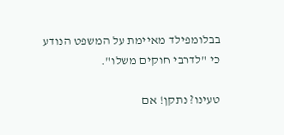בבלומפילד מאיימת על המשפט הנודע כי "לדרבי חוקים משלו".

טעינו? נתקן! אם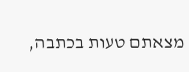מצאתם טעות בכתבה,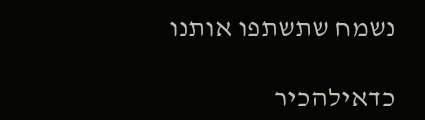נשמח שתשתפו אותנו

כדאילהכיר